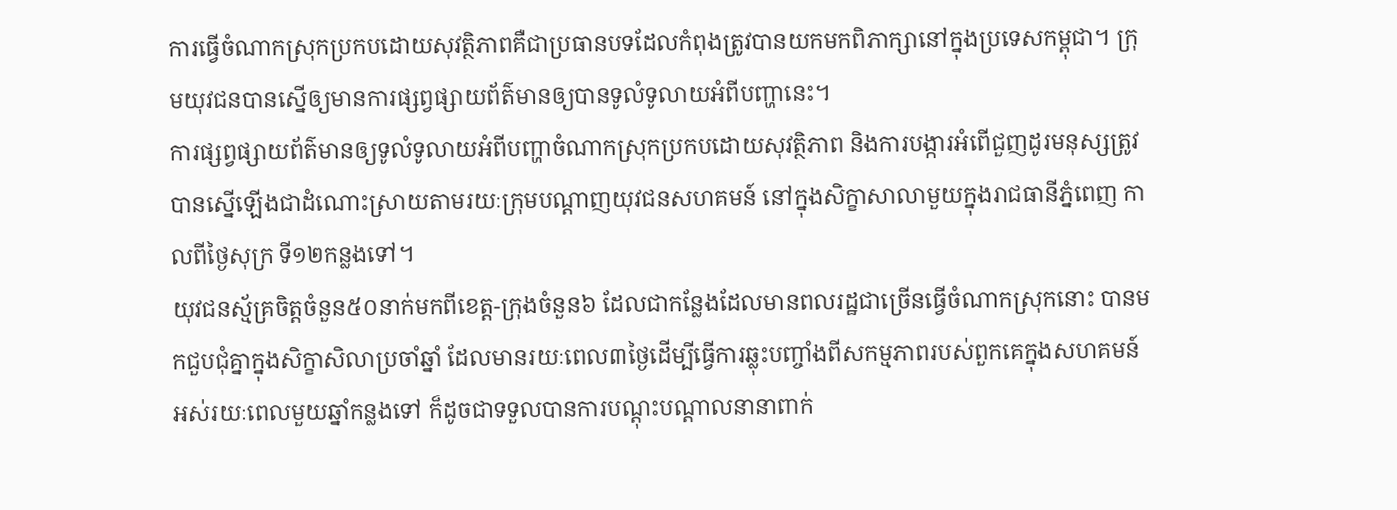ការធ្វើចំណាកស្រុកប្រកបដោយសុវត្ថិភាពគឺជាប្រធានបទដែលកំពុងត្រូវបានយកមកពិភាក្សានៅក្នុងប្រទេសកម្ពុជា។ ក្រុមយុវជនបានស្នើឲ្យមានការផ្សព្វផ្សាយព័ត៌មានឲ្យបានទូលំទូលាយអំពីបញ្ហានេះ។
ការផ្សព្វផ្សាយព័ត៌មានឲ្យទូលំទូលាយអំពីបញ្ហាចំណាកស្រុកប្រកបដោយសុវត្ថិភាព និងការបង្ការអំពើជួញដូរមនុស្សត្រូវបានស្នើឡើងជាដំណោះស្រាយតាមរយៈក្រុមបណ្តាញយុវជនសហគមន៍ នៅក្នុងសិក្ខាសាលាមួយក្នុងរាជធានីភ្នំពេញ កាលពីថ្ងៃសុក្រ ទី១២កន្លងទៅ។
យុវជនស្ម័គ្រចិត្តចំនួន៥០នាក់មកពីខេត្ត-ក្រុងចំនួន៦ ដែលជាកន្លែងដែលមានពលរដ្ឋជាច្រើនធ្វើចំណាកស្រុកនោះ បានមកជួបជុំគ្នាក្នុងសិក្ខាសិលាប្រចាំឆ្នាំ ដែលមានរយៈពេល៣ថ្ងៃដើម្បីធ្វើការឆ្លុះបញ្ចាំងពីសកម្មភាពរបស់ពួកគេក្នុងសហគមន៍អស់រយៈពេលមួយឆ្នាំកន្លងទៅ ក៏ដូចជាទទួលបានការបណ្តុះបណ្តាលនានាពាក់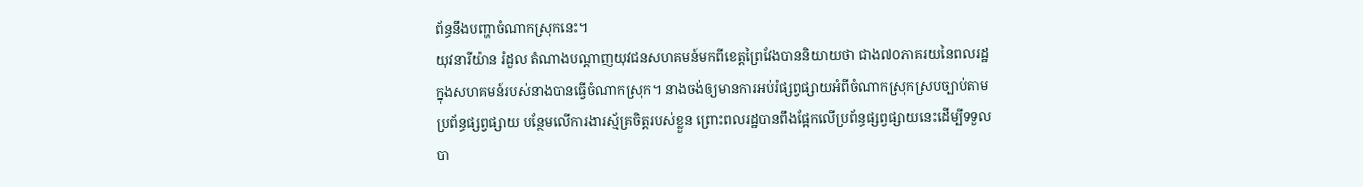ព័ន្ធនឹងបញ្ហាចំណាកស្រុកនេះ។
យុវនារីយ៉ាន រំដួល តំណាងបណ្តាញយុវជនសហគមន៍មកពីខេត្តព្រៃវែងបាននិយាយថា ជាង៧០ភាគរយនៃពលរដ្ឋក្នុងសហគមន៍របស់នាងបានធ្វើចំណាកស្រុក។ នាងចង់ឲ្យមានការអប់រំផ្សព្វផ្សាយអំពីចំណាកស្រុកស្របច្បាប់តាមប្រព័ន្ធផ្សព្វផ្សាយ បន្ថែមលើការងារស្ម័គ្រចិត្តរបស់ខ្លួន ព្រោះពលរដ្ឋបានពឹងផ្អែកលើប្រព័ន្ធផ្សព្វផ្សាយនេះដើម្បីទទួលបា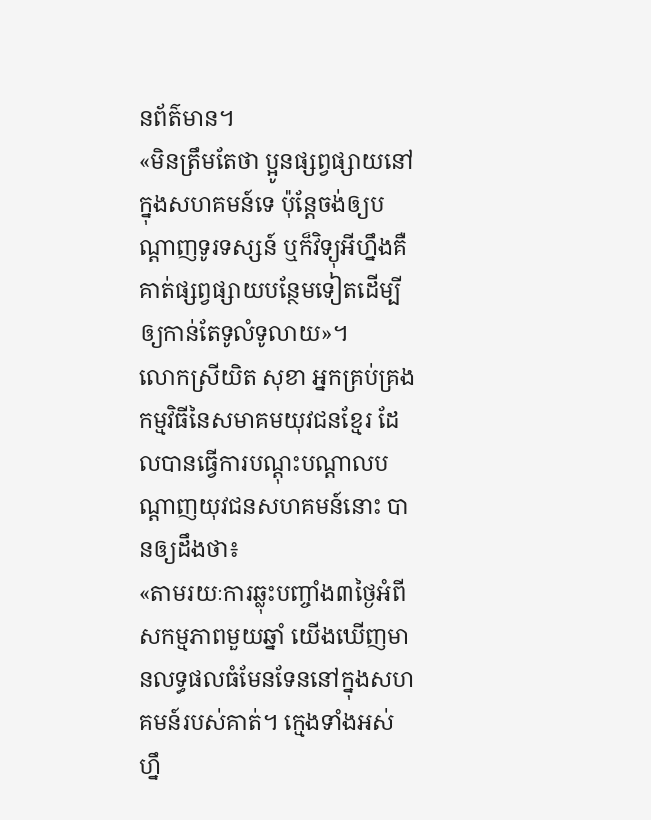នព័ត៌មាន។
«មិនត្រឹមតែថា ប្អូនផ្សព្វផ្សាយនៅក្នុងសហគមន៍ទេ ប៉ុន្តែចង់ឲ្យបណ្តាញទូរទស្សន៍ ឬក៏វិទ្យុអីហ្នឹងគឺគាត់ផ្សព្វផ្សាយបន្ថែមទៀតដើម្បីឲ្យកាន់តែទូលំទូលាយ»។
លោកស្រីយិត សុខា អ្នកគ្រប់គ្រងកម្មវិធីនៃសមាគមយុវជនខ្មែរ ដែលបានធ្វើការបណ្តុះបណ្តាលបណ្តាញយុវជនសហគមន៍នោះ បានឲ្យដឹងថា៖
«តាមរយៈការឆ្លុះបញ្ចាំង៣ថ្ងៃអំពីសកម្មភាពមួយឆ្នាំ យើងឃើញមានលទ្ធផលធំមែនទែននៅក្នុងសហគមន៍របស់គាត់។ ក្មេងទាំងអស់ហ្នឹ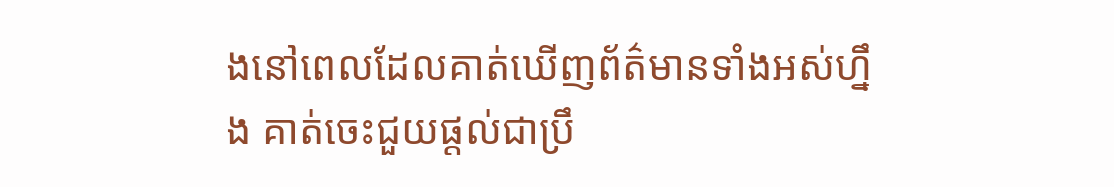ងនៅពេលដែលគាត់ឃើញព័ត៌មានទាំងអស់ហ្នឹង គាត់ចេះជួយផ្តល់ជាប្រឹ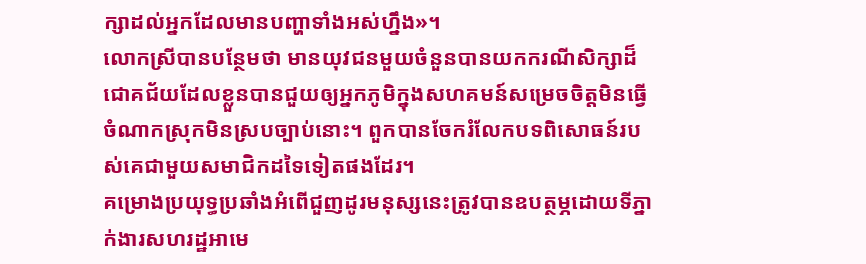ក្សាដល់អ្នកដែលមានបញ្ហាទាំងអស់ហ្នឹង»។
លោកស្រីបានបន្ថែមថា មានយុវជនមួយចំនួនបានយកករណីសិក្សាដ៏ជោគជ័យដែលខ្លួនបានជួយឲ្យអ្នកភូមិក្នុងសហគមន៍សម្រេចចិត្តមិនធ្វើចំណាកស្រុកមិនស្របច្បាប់នោះ។ ពួកបានចែករំលែកបទពិសោធន៍របស់គេជាមួយសមាជិកដទៃទៀតផងដែរ។
គម្រោងប្រយុទ្ធប្រឆាំងអំពើជួញដូរមនុស្សនេះត្រូវបានឧបត្ថម្ភដោយទីភ្នាក់ងារសហរដ្ឋអាមេ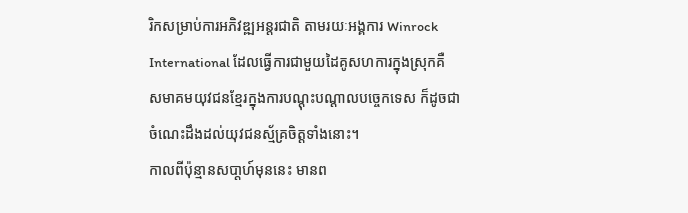រិកសម្រាប់ការអភិវឌ្ឍអន្តរជាតិ តាមរយៈអង្គការ Winrock International ដែលធ្វើការជាមួយដៃគូសហការក្នុងស្រុកគឺ សមាគមយុវជនខ្មែរក្នុងការបណ្តុះបណ្តាលបច្ចេកទេស ក៏ដូចជាចំណេះដឹងដល់យុវជនស្ម័គ្រចិត្តទាំងនោះ។
កាលពីប៉ុន្មានសបា្តហ៍មុននេះ មានព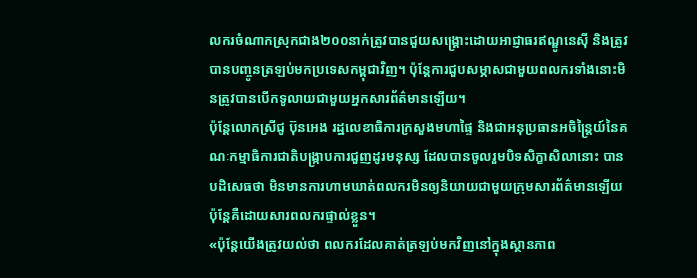លករចំណាកស្រុកជាង២០០នាក់ត្រូវបានជួយសង្គ្រោះដោយអាជ្ញាធរឥណ្ឌូនេស៊ី និងត្រូវបានបញ្ចូនត្រឡប់មកប្រទេសកម្ពុជាវិញ។ ប៉ុន្តែការជួបសម្ភាសជាមួយពលករទាំងនោះមិនត្រូវបានបើកទូលាយជាមួយអ្នកសារព័ត៌មានឡើយ។
ប៉ុន្តែលោកស្រីជូ ប៊ុនអេង រដ្ឋលេខាធិការក្រសួងមហាផ្ទៃ និងជាអនុប្រធានអចិន្រ្តៃយ៍នៃគណៈកម្មាធិការជាតិបង្ក្រាបការជួញដូរមនុស្ស ដែលបានចូលរួមបិទសិក្ខាសិលានោះ បានបដិសេធថា មិនមានការហាមឃាត់ពលករមិនឲ្យនិយាយជាមួយក្រុមសារព័ត៌មានឡើយ ប៉ុន្តែគឺដោយសារពលករផ្ទាល់ខ្លួន។
«ប៉ុន្តែយើងត្រូវយល់ថា ពលករដែលគាត់ត្រឡប់មកវិញនៅក្នុងស្ថានភាព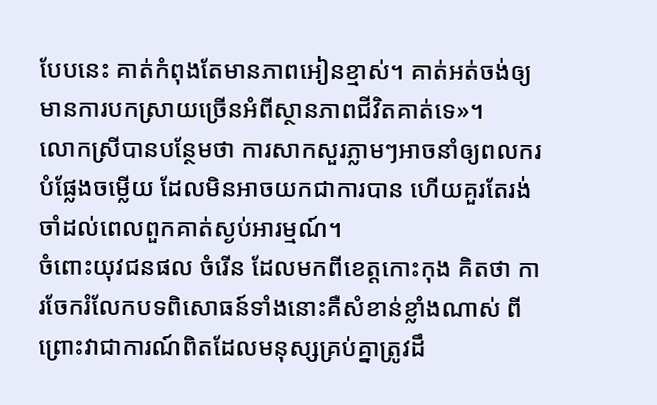បែបនេះ គាត់កំពុងតែមានភាពអៀនខ្មាស់។ គាត់អត់ចង់ឲ្យមានការបកស្រាយច្រើនអំពីស្ថានភាពជីវិតគាត់ទេ»។
លោកស្រីបានបន្ថែមថា ការសាកសួរភ្លាមៗអាចនាំឲ្យពលករបំផ្លែងចម្លើយ ដែលមិនអាចយកជាការបាន ហើយគួរតែរង់ចាំដល់ពេលពួកគាត់ស្ងប់អារម្មណ៍។
ចំពោះយុវជនផល ចំរើន ដែលមកពីខេត្តកោះកុង គិតថា ការចែករំលែកបទពិសោធន៍ទាំងនោះគឺសំខាន់ខ្លាំងណាស់ ពីព្រោះវាជាការណ៍ពិតដែលមនុស្សគ្រប់គ្នាត្រូវដឹ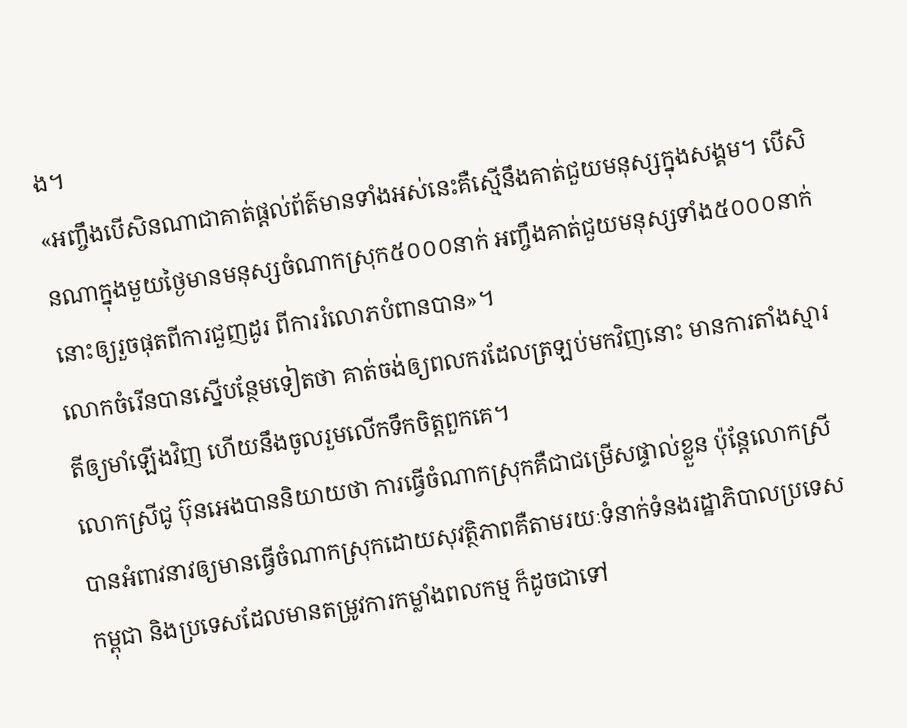ង។
«អញ្ចឹងបើសិនណាជាគាត់ផ្តល់ព័ត៌មានទាំងអស់នេះគឺស្មើនឹងគាត់ជួយមនុស្សក្នុងសង្គម។ បើសិនណាក្នុងមួយថ្ងៃមានមនុស្សចំណាកស្រុក៥០០០នាក់ អញ្ចឹងគាត់ជួយមនុស្សទាំង៥០០០នាក់នោះឲ្យរួចផុតពីការជួញដូរ ពីការរំលោភបំពានបាន»។
លោកចំរើនបានស្នើបន្ថែមទៀតថា គាត់ចង់ឲ្យពលករដែលត្រឡប់មកវិញនោះ មានការតាំងស្មារតីឲ្យមាំឡើងវិញ ហើយនឹងចូលរួមលើកទឹកចិត្តពួកគេ។
លោកស្រីជូ ប៊ុនអេងបាននិយាយថា ការធ្វើចំណាកស្រុកគឺជាជម្រើសផ្ទាល់ខ្លួន ប៉ុន្តែលោកស្រីបានអំពាវនាវឲ្យមានធ្វើចំណាកស្រុកដោយសុវត្ថិភាពគឺតាមរយៈទំនាក់ទំនងរដ្ឋាភិបាលប្រទេសកម្ពុជា និងប្រទេសដែលមានតម្រូវការកម្លាំងពលកម្ម ក៏ដូចជាទៅ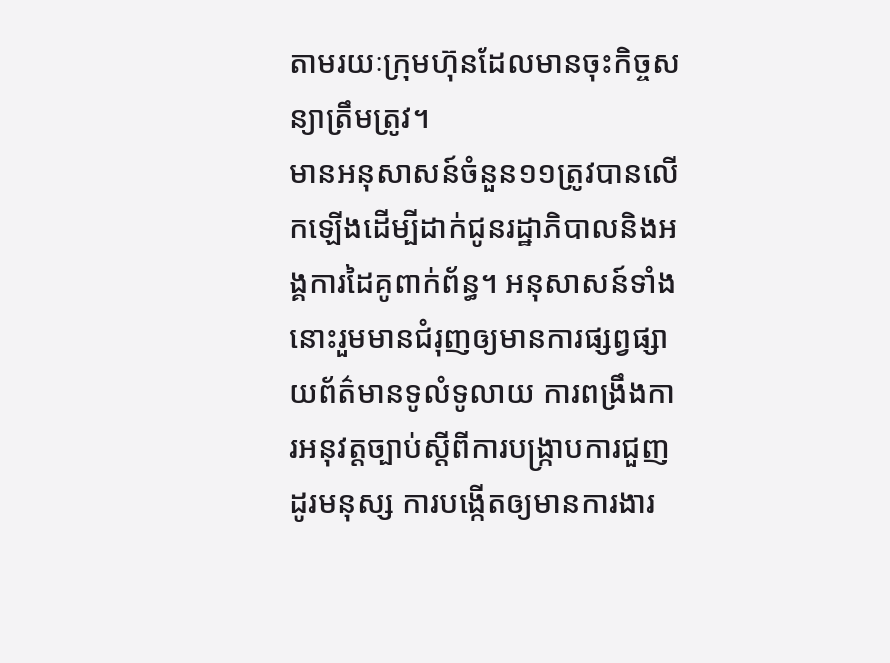តាមរយៈក្រុមហ៊ុនដែលមានចុះកិច្ចសន្យាត្រឹមត្រូវ។
មានអនុសាសន៍ចំនួន១១ត្រូវបានលើកឡើងដើម្បីដាក់ជូនរដ្ឋាភិបាលនិងអង្គការដៃគូពាក់ព័ន្ធ។ អនុសាសន៍ទាំងនោះរួមមានជំរុញឲ្យមានការផ្សព្វផ្សាយព័ត៌មានទូលំទូលាយ ការពង្រឹងការអនុវត្តច្បាប់ស្តីពីការបង្ក្រាបការជួញដូរមនុស្ស ការបង្កើតឲ្យមានការងារ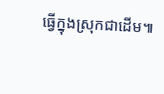ធ្វើក្នុងស្រុកជាដើម៕